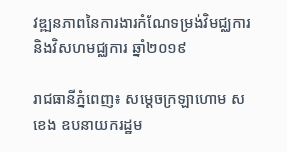វឌ្ឍនភាពនៃការងារកំណែទម្រង់វិមជ្ឈការ និងវិសហមជ្ឈការ ឆ្នាំ២០១៩

រាជធានីភ្នំពេញ៖ សម្តេចក្រឡាហោម ស ខេង ឧបនាយករដ្ឋម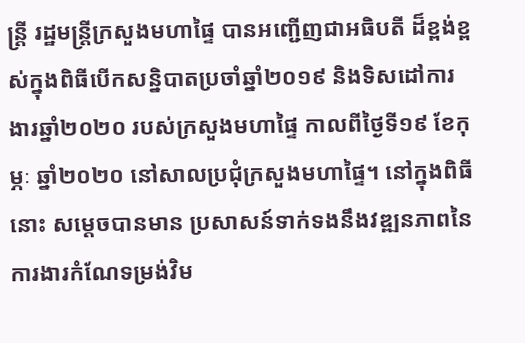ន្ត្រី រដ្ឋមន្ត្រីក្រសួងមហាផ្ទៃ បានអញ្ជើញជាអធិបតី ដ៏ខ្ពង់ខ្ពស់ក្នុងពិធីបើកសន្និបាតប្រចាំឆ្នាំ២០១៩ និងទិសដៅការងារឆ្នាំ២០២០ របស់ក្រសួងមហាផ្ទៃ កាលពីថ្ងៃទី១៩ ខែកុម្ភៈ ឆ្នាំ២០២០ នៅសាលប្រជុំក្រសួងមហាផ្ទៃ។ នៅក្នុងពិធីនោះ សម្តេចបានមាន ប្រសាសន៍ទាក់ទងនឹងវឌ្ឍនភាពនៃការងារកំណែទម្រង់វិម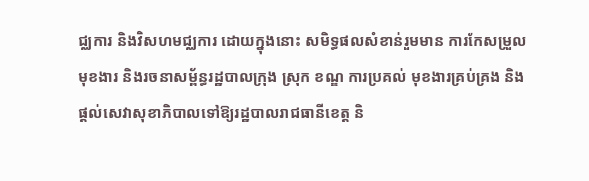ជ្ឈការ និងវិសហមជ្ឈការ ដោយក្នុងនោះ សមិទ្ធផលសំខាន់រួមមាន ការកែសម្រួលមុខងារ និងរចនាសម្ព័ន្ធរដ្ឋបាលក្រុង ស្រុក ខណ្ឌ ការប្រគល់ មុខងារគ្រប់គ្រង និងផ្តល់សេវាសុខាភិបាលទៅឱ្យរដ្ឋបាលរាជធានីខេត្ត និ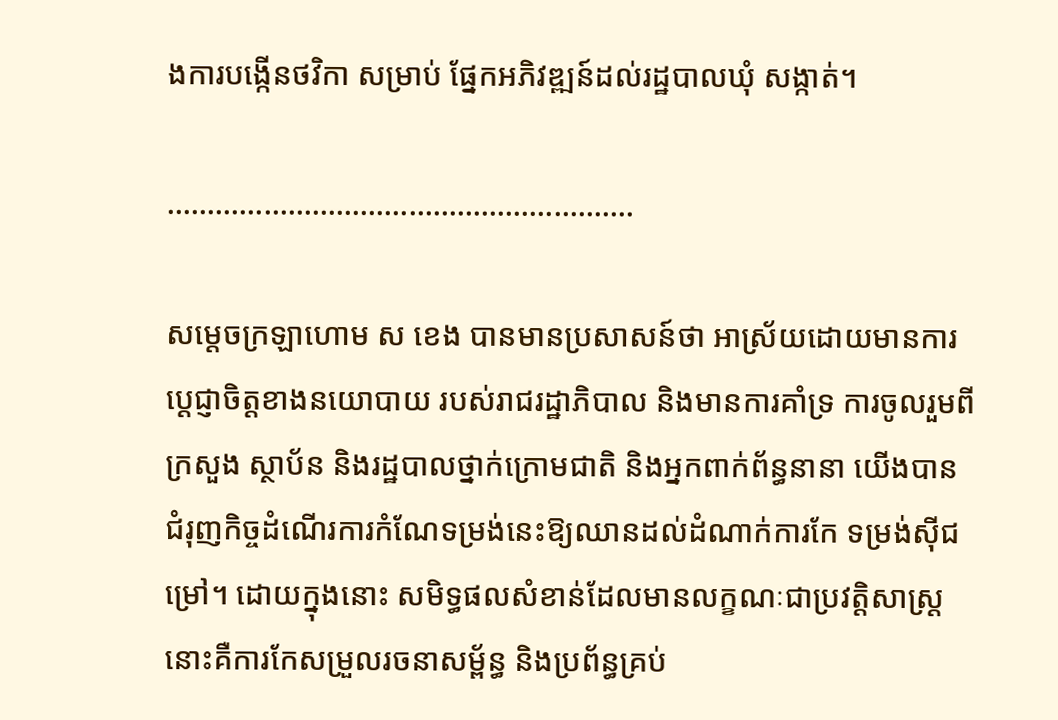ងការបង្កើនថវិកា សម្រាប់ ផ្នែកអភិវឌ្ឍន៍ដល់រដ្ឋបាលឃុំ សង្កាត់។

………………………………………………….

សម្តេចក្រឡាហោម ស ខេង បានមានប្រសាសន៍ថា អាស្រ័យដោយមានការប្តេជ្ញាចិត្តខាងនយោបាយ របស់រាជរដ្ឋាភិបាល និងមានការគាំទ្រ ការចូលរួមពីក្រសួង ស្ថាប័ន និងរដ្ឋបាលថ្នាក់ក្រោមជាតិ និងអ្នកពាក់ព័ន្ធនានា យើងបានជំរុញកិច្ចដំណើរការកំណែទម្រង់នេះឱ្យឈានដល់ដំណាក់ការកែ ទម្រង់ស៊ីជម្រៅ។ ដោយក្នុងនោះ សមិទ្ធផលសំខាន់ដែលមានលក្ខណៈជាប្រវត្តិសាស្ត្រនោះគឺការកែសម្រួលរចនាសម្ព័ន្ធ និងប្រព័ន្ធគ្រប់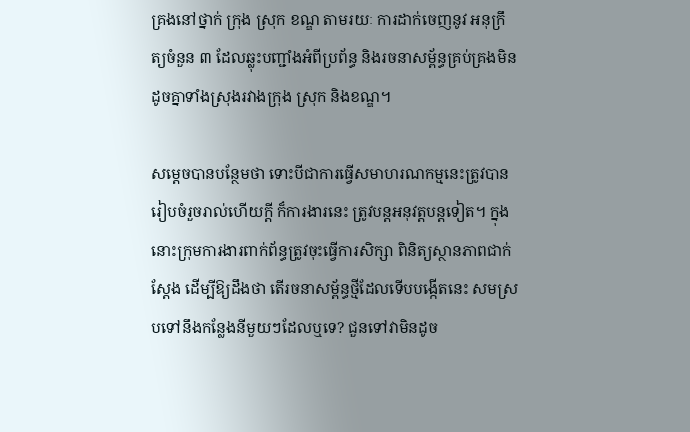គ្រងនៅថ្នាក់ ក្រុង ស្រុក ខណ្ឌ តាមរយៈ ការដាក់ចេញនូវ អនុក្រឹត្យចំនួន ៣ ដែលឆ្លុះបញ្ជាំងអំពីប្រព័ន្ធ និងរចនាសម្ព័ន្ធគ្រប់គ្រងមិនដូចគ្នាទាំងស្រុងរវាងក្រុង ស្រុក និងខណ្ឌ។

សម្តេចបានបន្ថែមថា ទោះបីជាការធ្វើសមាហរណកម្មនេះត្រូវបានរៀបចំរួចរាល់ហើយក្តី ក៏ការងារនេះ ត្រូវបន្តអនុវត្តបន្តទៀត។ ក្នុងនោះក្រុមការងារពាក់ព័ន្ធត្រូវចុះធ្វើការសិក្សា ពិនិត្យស្ថានភាពជាក់ស្តែង ដើម្បីឱ្យដឹងថា តើរចនាសម្ព័ន្ធថ្មីដែលទើបបង្កើតនេះ សមស្របទៅនឹងកន្លែងនីមួយៗដែលឬទេ? ជួនទៅវាមិនដូច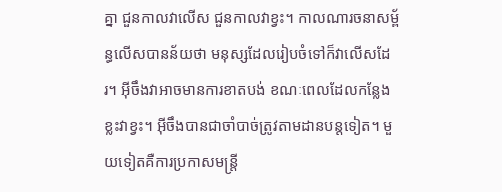គ្នា ជួនកាលវាលើស ជួនកាលវាខ្វះ។ កាលណារចនាសម្ព័ន្ធលើសបានន័យថា មនុស្សដែលរៀបចំទៅក៏វាលើសដែរ។ អ៊ីចឹងវាអាចមានការខាតបង់ ខណៈពេលដែលកន្លែងខ្លះវាខ្វះ។ អ៊ីចឹងបានជាចាំបាច់ត្រូវតាមដានបន្តទៀត។ មួយទៀតគឺការប្រកាសមន្ត្រី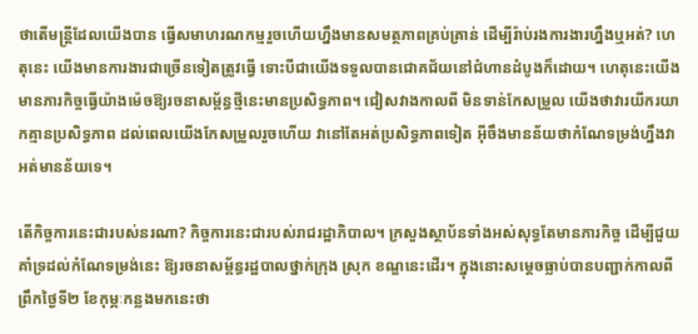ថាតើមន្ត្រីដែលយើងបាន ធ្វើសមាហរណកម្មរួចហើយហ្នឹងមានសមត្ថភាពគ្រប់គ្រាន់ ដើម្បីរ៉ាប់រងការងារហ្នឹងឬអត់? ហេតុនេះ យើងមានការងារជាច្រើនទៀតត្រូវធ្វើ ទោះបីជាយើងទទួលបានជោគជ័យនៅជំហានដំបូងក៏ដោយ។ ហេតុនេះយើងមានភារកិច្ចធ្វើយ៉ាងម៉េចឱ្យរចនាសម្ព័ន្ធថ្មីនេះមានប្រសិទ្ធភាព។ ជៀសវាងកាលពី មិនទាន់កែសម្រួល យើងថាវារយីករយាកគ្មានប្រសិទ្ធភាព ដល់ពេលយើងកែសម្រួលរួចហើយ វានៅតែអត់ប្រសិទ្ធភាពទៀត អ៊ីចឹងមានន័យថាកំណែទម្រង់ហ្នឹងវាអត់មានន័យទេ។

តើកិច្ចការនេះជារបស់នរណា? កិច្ចការនេះជារបស់រាជរដ្ឋាភិបាល។ ក្រសួងស្ថាប័នទាំងអស់សុទ្ធតែមានភារកិច្ច ដើម្បីជួយគាំទ្រដល់កំណែទម្រង់នេះ ឱ្យរចនាសម្ព័ន្ធរដ្ឋបាលថ្នាក់ក្រុង ស្រុក ខណ្ឌនេះដើរ។ ក្នុងនោះសម្តេចធ្លាប់បានបញ្ជាក់កាលពីព្រឹកថ្ងៃទី២ ខែកុម្ភៈកន្លងមកនេះថា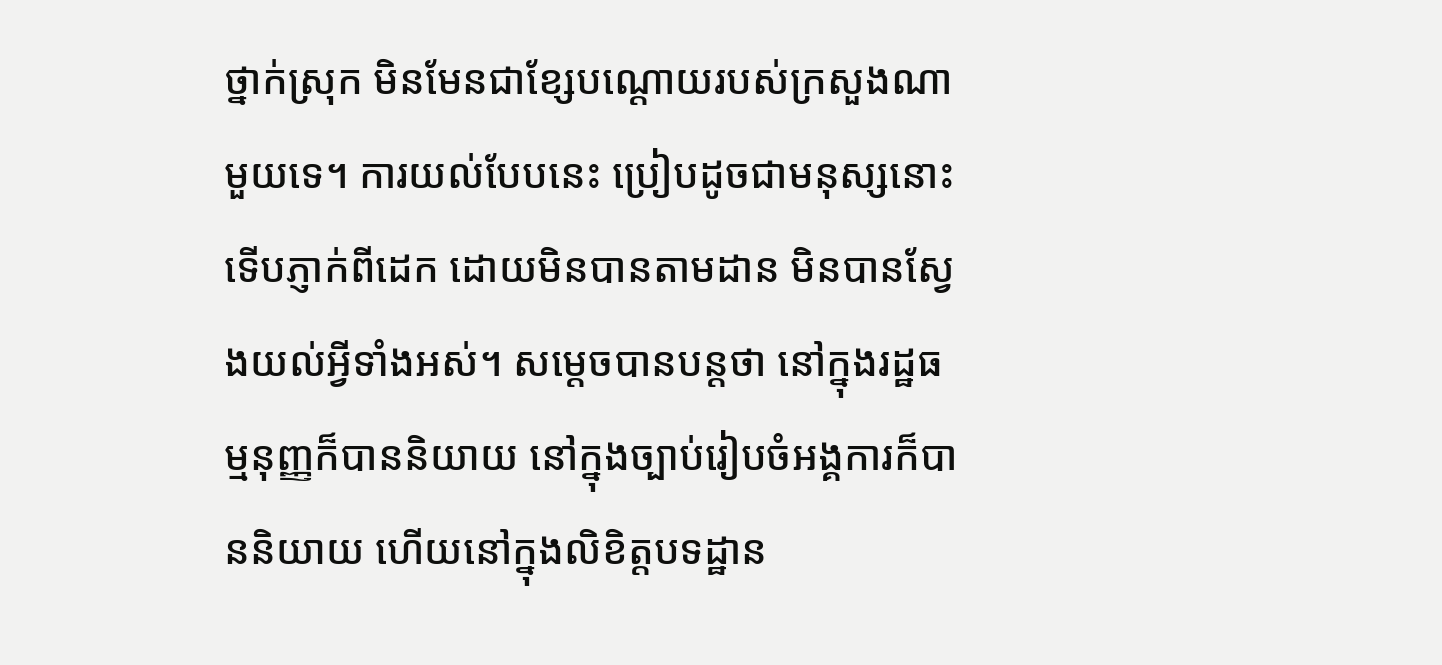ថ្នាក់ស្រុក មិនមែនជាខ្សែបណ្តោយរបស់ក្រសួងណាមួយទេ។ ការយល់បែបនេះ ប្រៀបដូចជាមនុស្សនោះទើបភ្ញាក់ពីដេក ដោយមិនបានតាមដាន មិនបានស្វែងយល់អ្វីទាំងអស់។ សម្តេចបានបន្តថា នៅក្នុងរដ្ឋធម្មនុញ្ញក៏បាននិយាយ នៅក្នុងច្បាប់រៀបចំអង្គការក៏បាននិយាយ ហើយនៅក្នុងលិខិត្តបទដ្ឋាន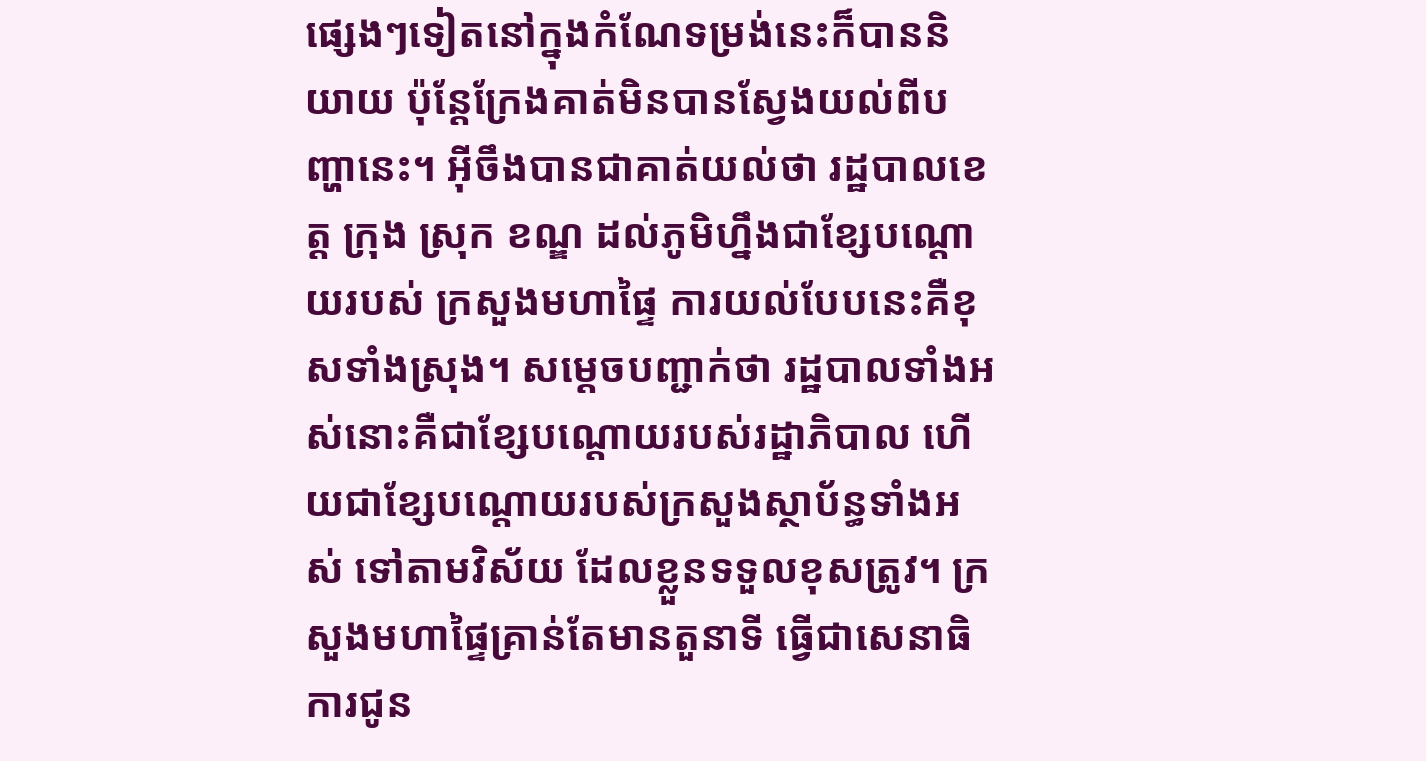ផ្សេងៗទៀតនៅក្នុងកំណែទម្រង់នេះក៏បាននិយាយ ប៉ុន្តែក្រែងគាត់មិនបានស្វែងយល់ពីបញ្ហានេះ។ អ៊ីចឹងបានជាគាត់យល់ថា រដ្ឋបាលខេត្ត ក្រុង ស្រុក ខណ្ឌ ដល់ភូមិហ្នឹងជាខ្សែបណ្តោយរបស់ ក្រសួងមហាផ្ទៃ ការយល់បែបនេះគឺខុសទាំងស្រុង។ សម្តេចបញ្ជាក់ថា រដ្ឋបាលទាំងអស់នោះគឺជាខ្សែបណ្តោយរបស់រដ្ឋាភិបាល ហើយជាខ្សែបណ្តោយរបស់ក្រសួងស្ថាប័ន្ធទាំងអស់ ទៅតាមវិស័យ ដែលខ្លួនទទួលខុសត្រូវ។ ក្រសួងមហាផ្ទៃគ្រាន់តែមានតួនាទី ធ្វើជាសេនាធិការជូន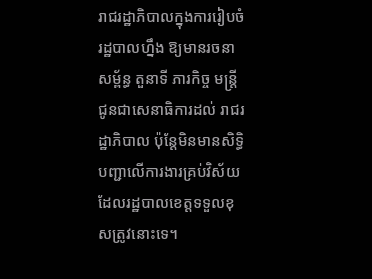រាជរដ្ឋាភិបាលក្នុងការរៀបចំរដ្ឋបាលហ្នឹង ឱ្យមានរចនាសម្ព័ន្ធ តួនាទី ភារកិច្ច មន្ត្រីជូនជាសេនាធិការដល់ រាជរដ្ឋាភិបាល ប៉ុន្តែមិនមានសិទ្ធិបញ្ជាលើការងារគ្រប់វិស័យដែលរដ្ឋបាលខេត្តទទួលខុសត្រូវនោះទេ។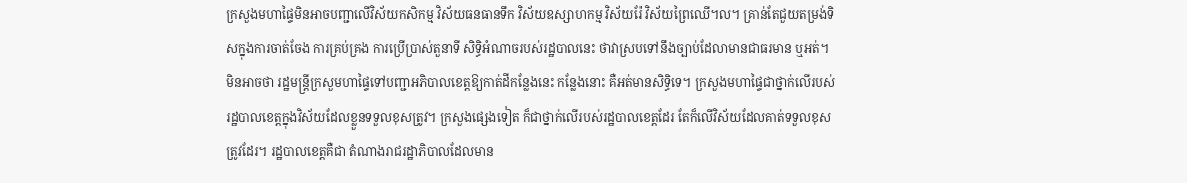ក្រសួងមហាផ្ទៃមិនអាចបញ្ជាលើវិស័យកសិកម្ម វិស័យធនធានទឹក វិស័យឧស្សាហកម្ម វិស័យរ៉ែ វិស័យព្រៃឈើ។ល។ គ្រាន់តែជួយតម្រង់ទិសក្នុងការចាត់ចែង ការគ្រប់គ្រង ការប្រើប្រាស់តួនាទី សិទ្ធិអំណាចរបស់រដ្ឋបាលនេះ ថាវាស្របទៅនឹងច្បាប់ដែលាមានជាធរមាន ឬអត់។ មិនអាចថា រដ្ឋមន្ត្រីក្រសួមហាផ្ទៃទៅបញ្ជាអភិបាលខេត្តឱ្យកាត់ដីកន្លែងនេះ កន្លែងនោះ គឺអត់មានសិទ្ធិទេ។ ក្រសួងមហាផ្ទៃជាថ្នាក់លើរបស់រដ្ឋបាលខេត្តក្នុងវិស័យដែលខ្លួនទទួលខុសត្រូវ។ ក្រសួងផ្សេងទៀត ក៏ជាថ្នាក់លើរបស់រដ្ឋបាលខេត្តដែរ តែក៏លើវិស័យដែលគាត់ទទួលខុសត្រូវដែរ។ រដ្ឋបាលខេត្តគឺជា តំណាងរាជរដ្ឋាភិបាលដែលមាន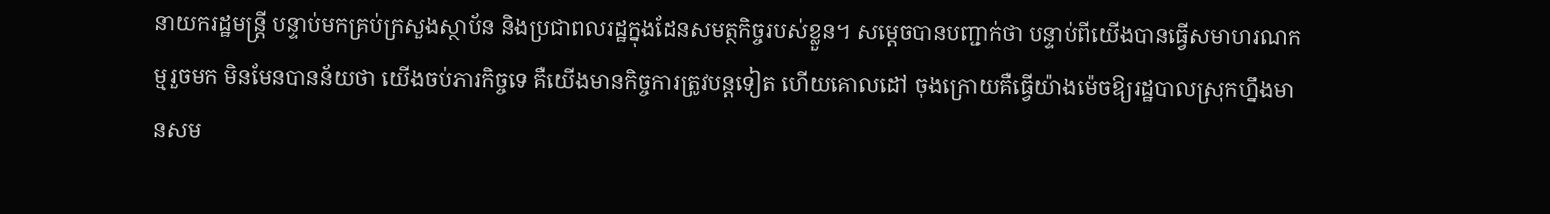នាយករដ្ឋមន្ត្រី បន្ទាប់មកគ្រប់ក្រសួងស្ថាប័ន និងប្រជាពលរដ្ឋក្នុងដែនសមត្ថកិច្ចរបស់ខ្លួន។ សម្តេចបានបញ្ជាក់ថា បន្ទាប់ពីយើងបានធ្វើសមាហរណកម្មរួចមក មិនមែនបានន័យថា យើងចប់ភារកិច្ចទេ គឺយើងមានកិច្ចការត្រូវបន្តទៀត ហើយគោលដៅ ចុងក្រោយគឺធ្វើយ៉ាងម៉េចឱ្យរដ្ឋបាលស្រុកហ្នឹងមានសម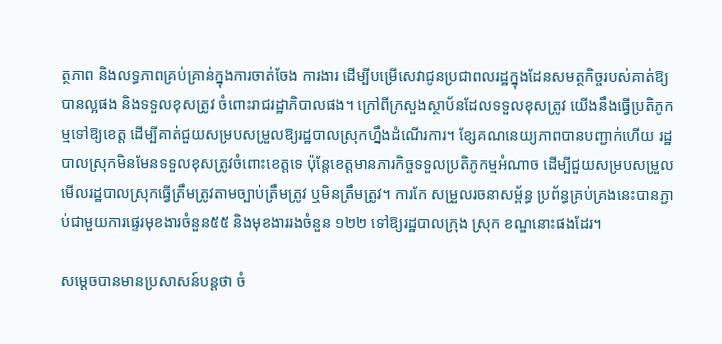ត្ថភាព និងលទ្ធភាពគ្រប់គ្រាន់ក្នុងការចាត់ចែង ការងារ ដើម្បីបម្រើសេវាជូនប្រជាពលរដ្ឋក្នុងដែនសមត្ថកិច្ចរបស់គាត់ឱ្យបានល្អផង និងទទួលខុសត្រូវ ចំពោះរាជរដ្ឋាភិបាលផង។ ក្រៅពីក្រសួងស្ថាប័នដែលទទួលខុសត្រូវ យើងនឹងធ្វើប្រតិភូកម្មទៅឱ្យខេត្ត ដើម្បីគាត់ជួយសម្របសម្រួលឱ្យរដ្ឋបាលស្រុកហ្នឹងដំណើរការ។ ខ្សែគណនេយ្យភាពបានបញ្ជាក់ហើយ រដ្ឋបាលស្រុកមិនមែនទទួលខុសត្រូវចំពោះខេត្តទេ ប៉ុន្តែខេត្តមានភារកិច្ចទទួលប្រតិភូកម្មអំណាច ដើម្បីជួយសម្របសម្រួលមើលរដ្ឋបាលស្រុកធ្វើត្រឹមត្រូវតាមច្បាប់ត្រឹមត្រូវ ឬមិនត្រឹមត្រូវ។ ការកែ សម្រួលរចនាសម្ព័ន្ធ ប្រព័ន្ធគ្រប់គ្រងនេះបានភ្ជាប់ជាមួយការផ្ទេរមុខងារចំនួន៥៥ និងមុខងាររងចំនួន ១២២ ទៅឱ្យរដ្ឋបាលក្រុង ស្រុក ខណ្ឌនោះផងដែរ។

សម្តេចបានមានប្រសាសន៍បន្តថា ចំ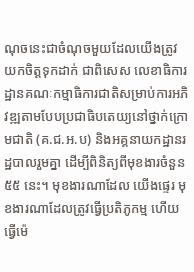ណុចនេះជាចំណុចមួយដែលយើងត្រូវយកចិត្តទុកដាក់ ជាពិសេស លេខាធិការដ្ឋានគណៈកម្មាធិការជាតិសម្រាប់ការអភិវឌ្ឍតាមបែបប្រជាធិបតេយ្យនៅថ្នាក់ក្រោមជាតិ (គ.ជ.អ.ប) និងអគ្គនាយកដ្ឋានរដ្ឋបាលរួមគ្នា ដើម្បីពិនិត្យពីមុខងារចំនួន ៥៥ នេះ។ មុខងារណាដែល យើងផ្ទេរ មុខងារណាដែលត្រូវធ្វើប្រតិភូកម្ម ហើយធ្វើម៉េ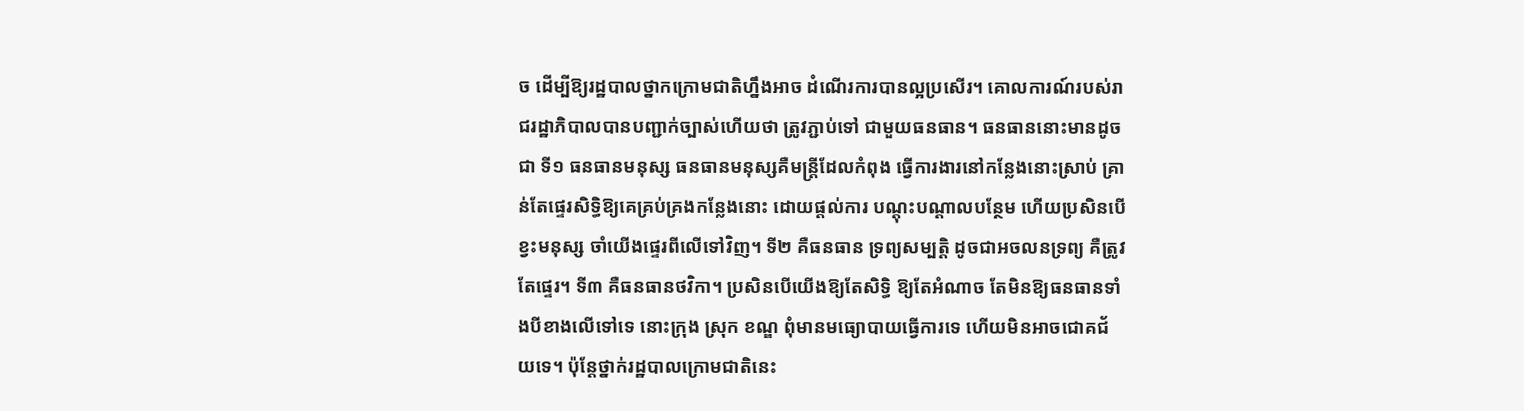ច ដើម្បីឱ្យរដ្ឋបាលថ្នាកក្រោមជាតិហ្នឹងអាច ដំណើរការបានល្អប្រសើរ។ គោលការណ៍របស់រាជរដ្ឋាភិបាលបានបញ្ជាក់ច្បាស់ហើយថា ត្រូវភ្ជាប់ទៅ ជាមួយធនធាន។ ធនធាននោះមានដូចជា ទី១ ធនធានមនុស្ស ធនធានមនុស្សគឺមន្ត្រីដែលកំពុង ធ្វើការងារនៅកន្លែងនោះស្រាប់ គ្រាន់តែផ្ទេរសិទ្ធិឱ្យគេគ្រប់គ្រងកន្លែងនោះ ដោយផ្តល់ការ បណ្តុះបណ្តាលបន្ថែម ហើយប្រសិនបើខ្វះមនុស្ស ចាំយើងផ្ទេរពីលើទៅវិញ។ ទី២ គឺធនធាន ទ្រព្យសម្បត្តិ ដូចជាអចលនទ្រព្យ គឺត្រូវតែផ្ទេរ។ ទី៣ គឺធនធានថវិកា។ ប្រសិនបើយើងឱ្យតែសិទ្ធិ ឱ្យតែអំណាច តែមិនឱ្យធនធានទាំងបីខាងលើទៅទេ នោះក្រុង ស្រុក ខណ្ឌ ពុំមានមធ្យោបាយធ្វើការទេ ហើយមិនអាចជោគជ័យទេ។ ប៉ុន្តែថ្នាក់រដ្ឋបាលក្រោមជាតិនេះ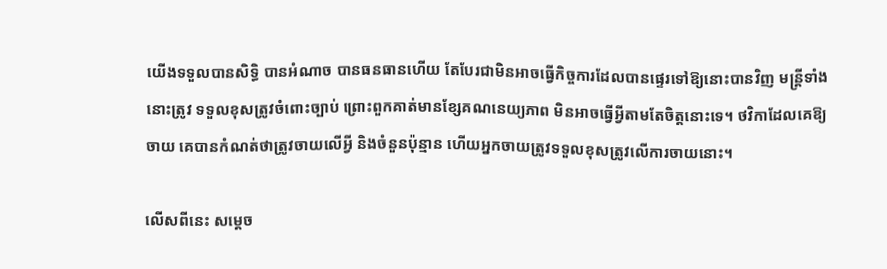យើងទទួលបានសិទ្ធិ បានអំណាច បានធនធានហើយ តែបែរជាមិនអាចធ្វើកិច្ចការដែលបានផ្ទេរទៅឱ្យនោះបានវិញ មន្ត្រីទាំងនោះត្រូវ ទទួលខុសត្រូវចំពោះច្បាប់ ព្រោះពួកគាត់មានខ្សែគណនេយ្យភាព មិនអាចធ្វើអ្វីតាមតែចិត្តនោះទេ។ ថវិកាដែលគេឱ្យចាយ គេបានកំណត់ថាត្រូវចាយលើអ្វី និងចំនួនប៉ុន្មាន ហើយអ្នកចាយត្រូវទទួលខុសត្រូវលើការចាយនោះ។

លើសពីនេះ សម្តេច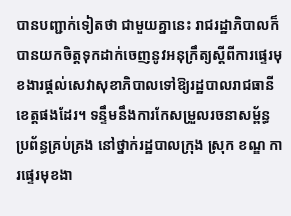បានបញ្ជាក់ទៀតថា ជាមួយគ្នានេះ រាជរដ្ឋាភិបាលក៏បានយកចិត្តទុកដាក់ចេញនូវអនុក្រឹត្យស្តីពីការផ្ទេរមុខងារផ្តល់សេវាសុខាភិបាលទៅឱ្យរដ្ឋបាលរាជធានី ខេត្តផងដែរ។ ទន្ទឹមនឹងការកែសម្រួលរចនាសម្ព័ន្ធ ប្រព័ន្ធគ្រប់គ្រង នៅថ្នាក់រដ្ឋបាលក្រុង ស្រុក ខណ្ឌ ការផ្ទេរមុខងា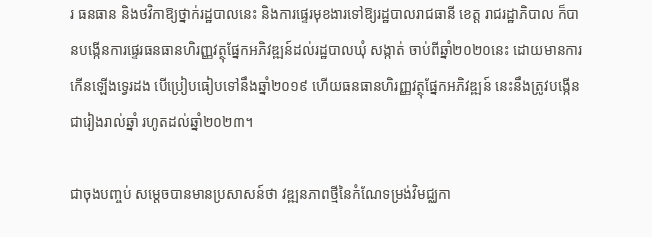រ ធនធាន និងថវិកាឱ្យថ្នាក់រដ្ឋបាលនេះ និងការផ្ទេរមុខងារទៅឱ្យរដ្ឋបាលរាជធានី ខេត្ត រាជរដ្ឋាភិបាល ក៏បានបង្កើនការផ្ទេរធនធានហិរញ្ញវត្ថុផ្នែកអភិវឌ្ឍន៍ដល់រដ្ឋបាលឃុំ សង្កាត់ ចាប់ពីឆ្នាំ២០២០នេះ ដោយមានការកើនឡើងទ្វេរដង បើប្រៀបធៀបទៅនឹងឆ្នាំ២០១៩ ហើយធនធានហិរញ្ញវត្ថុផ្នែកអភិវឌ្ឍន៍ នេះនឹងត្រូវបង្កើនជារៀងរាល់ឆ្នាំ រហូតដល់ឆ្នាំ២០២៣។

ជាចុងបញ្ចប់ សម្តេចបានមានប្រសាសន៍ថា វឌ្ឍនភាពថ្មីនៃកំណែទម្រង់វិមជ្ឈកា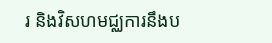រ និងវិសហមជ្ឈការនឹងប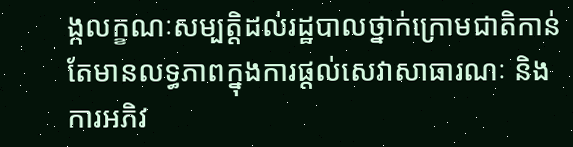ង្កលក្ខណៈសម្បត្តិដល់រដ្ឋបាលថ្នាក់ក្រោមជាតិកាន់តែមានលទ្ធភាពក្នុងការផ្តល់សេវាសាធារណៈ និងការអភិវ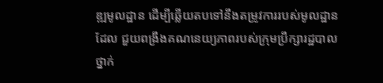ឌ្ឍមូលដ្ឋាន ដើម្បីឆ្លើយតបទៅនឹងតម្រូវការរបស់មូលដ្ឋានដែល ជួយពង្រឹងគណនេយ្យភាពរបស់ក្រុមប្រឹក្សារដ្ឋបាលថ្នាក់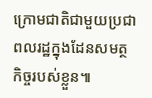ក្រោមជាតិជាមួយប្រជាពលរដ្ឋក្នុងដែនសមត្ថ កិច្ចរបស់ខ្លួន៕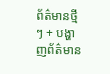ព័ត៌មានថ្មីៗ + បង្ហាញព័ត៌មាន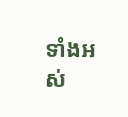ទាំងអស់